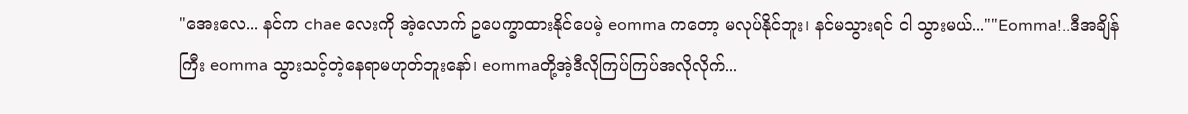"အေးလေ... နင်က chae လေးကို အဲ့လောက် ဥပေက္ခာထားနိုင်ပေမဲ့ eomma ကတော့ မလုပ်နိုင်ဘူး၊ နင်မသွားရင် ငါ သွားမယ်...""Eomma!..ဒီအချိန်ကြီး eomma သွားသင့်တဲ့နေရာမဟုတ်ဘူးနော်၊ eommaတို့အဲ့ဒီလိုကြပ်ကြပ်အလိုလိုက်...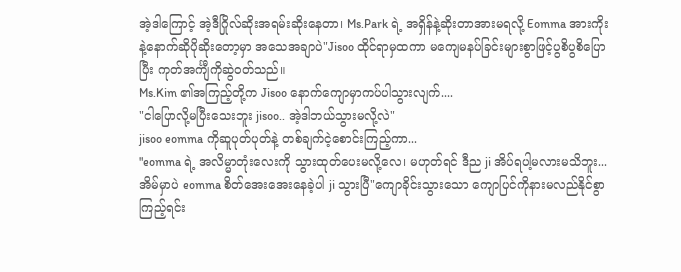အဲ့ဒါကြောင့် အဲ့ဒီဂြိုလ်ဆိုးအရမ်းဆိုးနေတာ၊ Ms.Park ရဲ့ အရှိန်နဲ့ဆိုးတာအားမရလို့ Eomma အားကိုးနဲ့နောက်ဆိုပိုဆိုးတော့မှာ အသေအချာပဲ"Jisoo ထိုင်ရာမှထကာ မကျေမနပ်ခြင်းများစွာဖြင့်ပွစိပွစိပြောပြီး ကုတ်အင်္ကျီကိုဆွဲဝတ်သည်။
Ms.Kim ၏အကြည့်တို့က Jisoo နောက်ကျောမှာကပ်ပါသွားလျက်....
"ငါပြောလို့မပြီးသေးဘူး jisoo.. အဲ့ဒါဘယ်သွားမလို့လဲ"
jisoo eomma ကိုဆူပုတ်ပုတ်နဲ့ တစ်ချက်ငဲ့စောင်းကြည့်ကာ...
"eomma ရဲ့ အလိမ္မာတုံးလေးကို သွားထုတ်ပေးမလို့လေ၊ မဟုတ်ရင် ဒီည ji အိပ်ရပါ့မလားမသိဘူး...
အိမ်မှာပဲ eomma စိတ်အေးအေးနေခဲ့ပါ ji သွားပြီ"ကျောခိုင်းသွားသော ကျောပြင်ကိုနားမလည်နိုင်စွာကြည့်ရင်း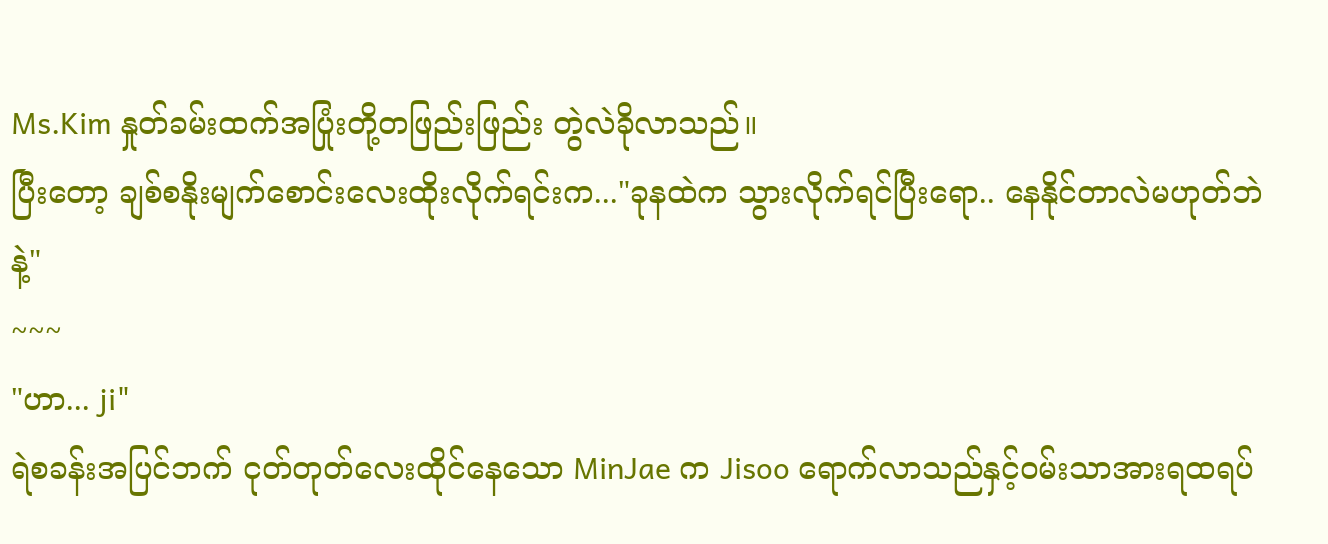Ms.Kim နှုတ်ခမ်းထက်အပြုံးတို့တဖြည်းဖြည်း တွဲလဲခိုလာသည်။
ပြီးတော့ ချစ်စနိုးမျက်စောင်းလေးထိုးလိုက်ရင်းက..."ခုနထဲက သွားလိုက်ရင်ပြီးရော.. နေနိုင်တာလဲမဟုတ်ဘဲနဲ့"
~~~
"ဟာ... ji"
ရဲစခန်းအပြင်ဘက် ငုတ်တုတ်လေးထိုင်နေသော MinJae က Jisoo ရောက်လာသည်နှင့်ဝမ်းသာအားရထရပ်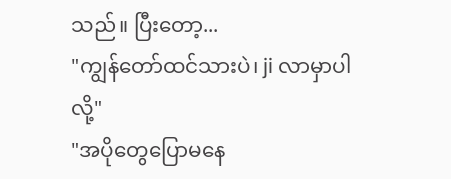သည်။ ပြီးတော့...
"ကျွန်တော်ထင်သားပဲ၊ ji လာမှာပါလို့"
"အပိုတွေပြောမနေ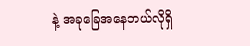နဲ့ အခုခြေအနေဘယ်လိုရှိ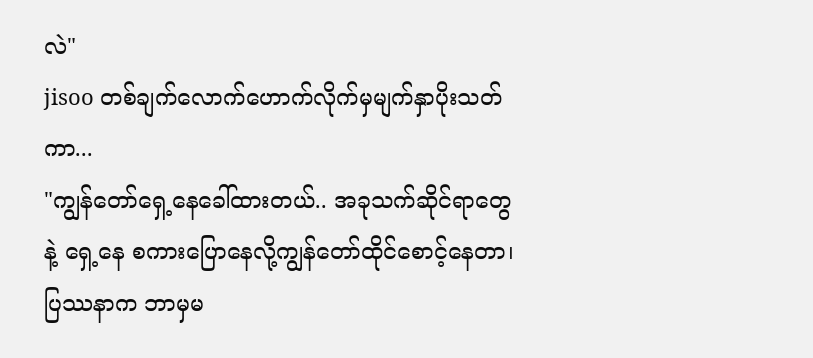လဲ"
jisoo တစ်ချက်လောက်ဟောက်လိုက်မှမျက်နှာပိုးသတ်ကာ...
"ကျွန်တော်ရှေ့နေခေါ်ထားတယ်.. အခုသက်ဆိုင်ရာတွေနဲ့ ရှေ့နေ စကားပြောနေလို့ကျွန်တော်ထိုင်စောင့်နေတာ၊ ပြဿနာက ဘာမှမ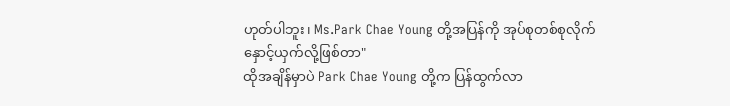ဟုတ်ပါဘူး၊ Ms.Park Chae Young တို့အပြန်ကို အုပ်စုတစ်စုလိုက်နှောင့်ယှက်လို့ဖြစ်တာ"
ထိုအချိန်မှာပဲ Park Chae Young တို့က ပြန်ထွက်လာ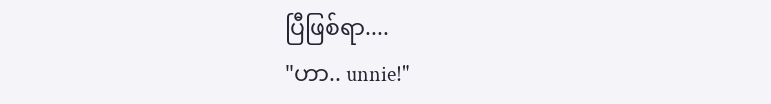ပြီဖြစ်ရာ....
"ဟာ.. unnie!"